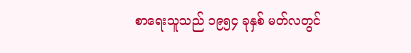စာရေးသူသည် ၁၉၅၄ ခုနှစ် မတ်လတွင်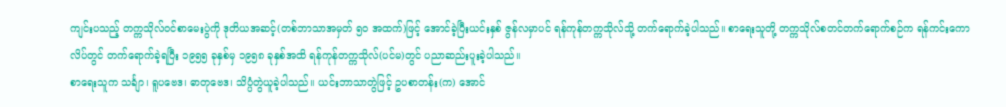ကျင်းပသည့် တက္ကသိုလ်ဝင်စာမေးပွဲကို ဒုတိယအဆင့်(တစ်ဘာသာအမှတ် ၅၀ အထက်)ဖြင့် အောင်ခဲ့ပြီးယင်းနှစ် ဇွန်လမှာပင် ရန်ကုန်တက္ကသိုလ်သို့ တက်ရောက်ခဲ့ပါသည်။ စာရေးသူတို့ တက္ကသိုလ်စတင်တက်ရောက်စဉ်က ရန်ကင်းကောလိပ်တွင် တက်ရောက်ခဲ့ရပြီး ၁၉၅၅ ခုနှစ်မှ ၁၉၅၈ ခုနှစ်အထိ ရန်ကုန်တက္ကသိုလ်(ပင်မ)တွင် ပညာဆည်းပူးခဲ့ပါသည်။
စာရေးသူက သင်္ချာ၊ ရူပဗေဒ၊ ဓာတုဗေဒ၊ သိပ္ပံတွဲယူခဲ့ပါသည်။ ယင်းဘာသာတွဲဖြင့် ဥပစာတန်း(က) အောင်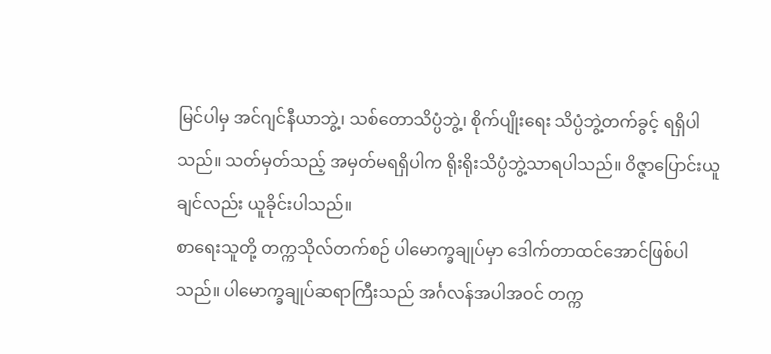မြင်ပါမှ အင်ဂျင်နီယာဘွဲ့၊ သစ်တောသိပ္ပံဘွဲ့၊ စိုက်ပျိုးရေး သိပ္ပံဘွဲ့တက်ခွင့် ရရှိပါသည်။ သတ်မှတ်သည့် အမှတ်မရရှိပါက ရိုးရိုးသိပ္ပံဘွဲ့သာရပါသည်။ ဝိဇ္ဇာပြောင်းယူချင်လည်း ယူခိုင်းပါသည်။
စာရေးသူတို့ တက္ကသိုလ်တက်စဉ် ပါမောက္ခချုပ်မှာ ဒေါက်တာထင်အောင်ဖြစ်ပါသည်။ ပါမောက္ခချုပ်ဆရာကြီးသည် အင်္ဂလန်အပါအဝင် တက္က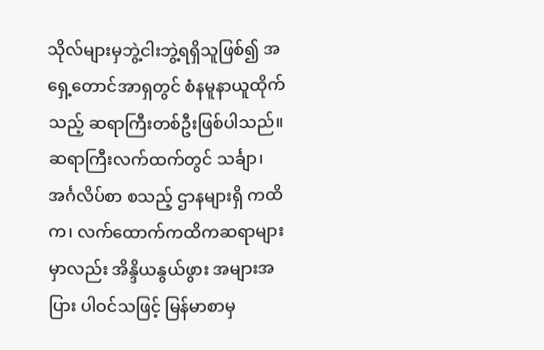သိုလ်များမှဘွဲ့ငါးဘွဲ့ရရှိသူဖြစ်၍ အရှေ့တောင်အာရှတွင် စံနမူနာယူထိုက်သည့် ဆရာကြီးတစ်ဦးဖြစ်ပါသည်။
ဆရာကြီးလက်ထက်တွင် သင်္ချာ၊ အင်္ဂလိပ်စာ စသည့် ဌာနများရှိ ကထိက၊ လက်ထောက်ကထိကဆရာများမှာလည်း အိန္ဒိယနွယ်ဖွား အများအပြား ပါဝင်သဖြင့် မြန်မာစာမှ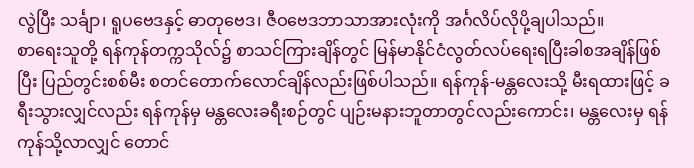လွဲပြီး သင်္ချာ၊ ရူပဗေဒနှင့် ဓာတုဗေဒ၊ ဇီဝဗေဒဘာသာအားလုံးကို အင်္ဂလိပ်လိုပို့ချပါသည်။
စာရေးသူတို့ ရန်ကုန်တက္ကသိုလ်၌ စာသင်ကြားချိန်တွင် မြန်မာနိုင်ငံလွတ်လပ်ရေးရပြီးခါစအချိန်ဖြစ်ပြီး ပြည်တွင်းစစ်မီး စတင်တောက်လောင်ချိန်လည်းဖြစ်ပါသည်။ ရန်ကုန်-မန္တလေးသို့ မီးရထားဖြင့် ခရီးသွားလျှင်လည်း ရန်ကုန်မှ မန္တလေးခရီးစဉ်တွင် ပျဉ်းမနားဘူတာတွင်လည်းကောင်း၊ မန္တလေးမှ ရန်ကုန်သို့လာလျှင် တောင်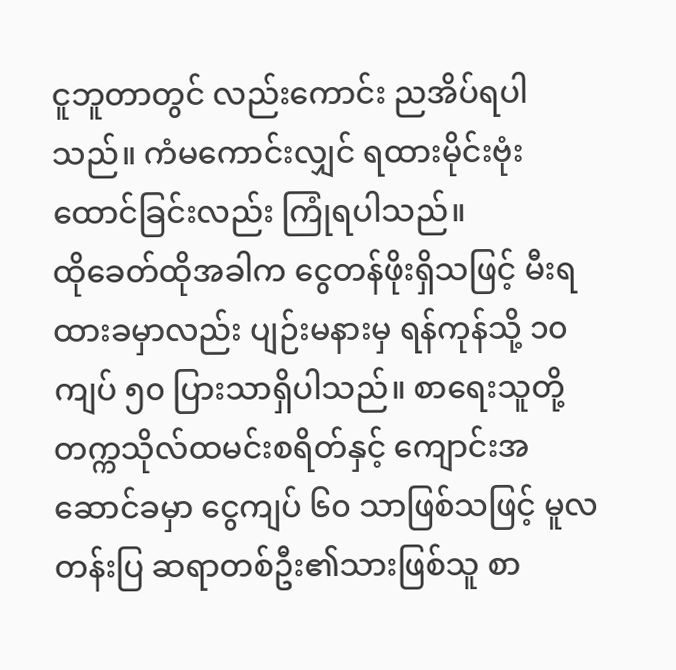ငူဘူတာတွင် လည်းကောင်း ညအိပ်ရပါသည်။ ကံမကောင်းလျှင် ရထားမိုင်းဗုံးထောင်ခြင်းလည်း ကြုံရပါသည်။
ထိုခေတ်ထိုအခါက ငွေတန်ဖိုးရှိသဖြင့် မီးရထားခမှာလည်း ပျဉ်းမနားမှ ရန်ကုန်သို့ ၁၀ ကျပ် ၅၀ ပြားသာရှိပါသည်။ စာရေးသူတို့တက္ကသိုလ်ထမင်းစရိတ်နှင့် ကျောင်းအဆောင်ခမှာ ငွေကျပ် ၆၀ သာဖြစ်သဖြင့် မူလတန်းပြ ဆရာတစ်ဦး၏သားဖြစ်သူ စာ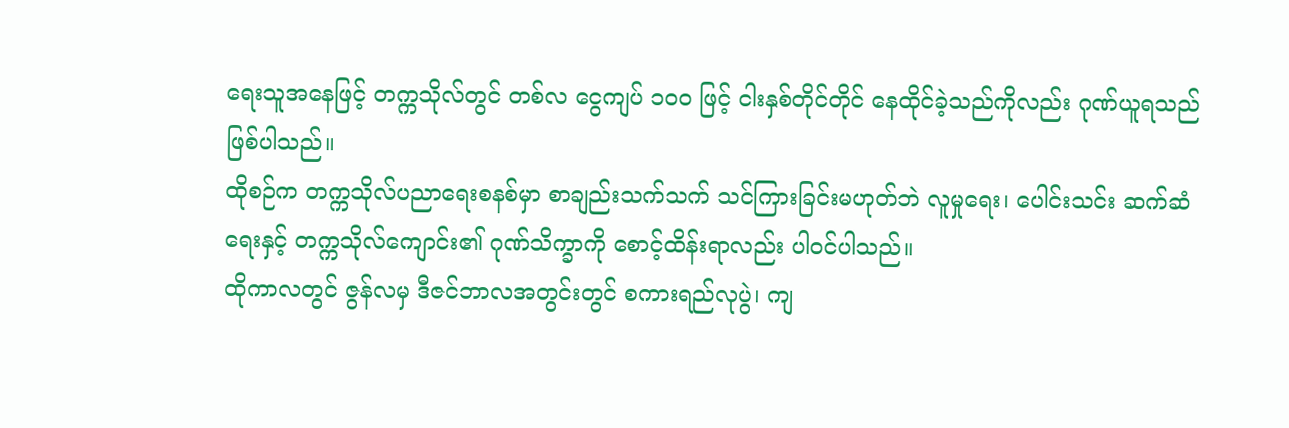ရေးသူအနေဖြင့် တက္ကသိုလ်တွင် တစ်လ ငွေကျပ် ၁၀၀ ဖြင့် ငါးနှစ်တိုင်တိုင် နေထိုင်ခဲ့သည်ကိုလည်း ဂုဏ်ယူရသည် ဖြစ်ပါသည်။
ထိုစဉ်က တက္ကသိုလ်ပညာရေးစနစ်မှာ စာချည်းသက်သက် သင်ကြားခြင်းမဟုတ်ဘဲ လူမှုရေး၊ ပေါင်းသင်း ဆက်ဆံရေးနှင့် တက္ကသိုလ်ကျောင်း၏ ဂုဏ်သိက္ခာကို စောင့်ထိန်းရာလည်း ပါဝင်ပါသည်။
ထိုကာလတွင် ဇွန်လမှ ဒီဇင်ဘာလအတွင်းတွင် စကားရည်လုပွဲ၊ ကျ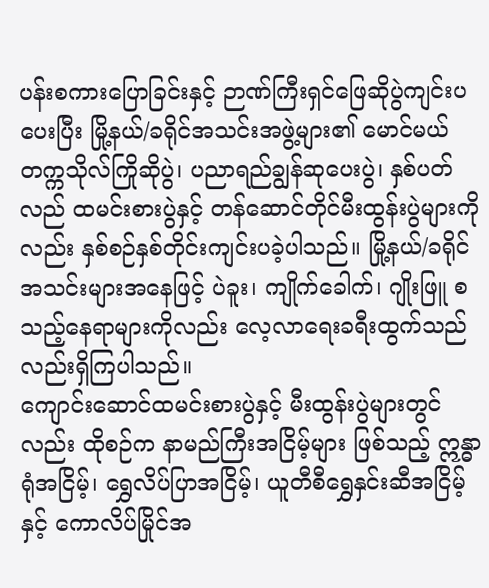ပန်းစကားပြောခြင်းနှင့် ဉာဏ်ကြီးရှင်ဖြေဆိုပွဲကျင်းပပေးပြီး မြို့နယ်/ခရိုင်အသင်းအဖွဲ့များ၏ မောင်မယ်တက္ကသိုလ်ကြိုဆိုပွဲ၊ ပညာရည်ချွန်ဆုပေးပွဲ၊ နှစ်ပတ်လည် ထမင်းစားပွဲနှင့် တန်ဆောင်တိုင်မီးထွန်းပွဲများကိုလည်း နှစ်စဉ်နှစ်တိုင်းကျင်းပခဲ့ပါသည်။ မြို့နယ်/ခရိုင်အသင်းများအနေဖြင့် ပဲခူး၊ ကျိုက်ခေါက်၊ ဂျိုးဖြူ စသည့်နေရာများကိုလည်း လေ့လာရေးခရီးထွက်သည်လည်းရှိကြပါသည်။
ကျောင်းဆောင်ထမင်းစားပွဲနှင့် မီးထွန်းပွဲများတွင်လည်း ထိုစဉ်က နာမည်ကြီးအငြိမ့်များ ဖြစ်သည့် ဣန္ဓာရုံအငြိမ့်၊ ရွှေလိပ်ပြာအငြိမ့်၊ ယူတီစီရွှေနှင်းဆီအငြိမ့်နှင့် ကောလိပ်မြိုင်အ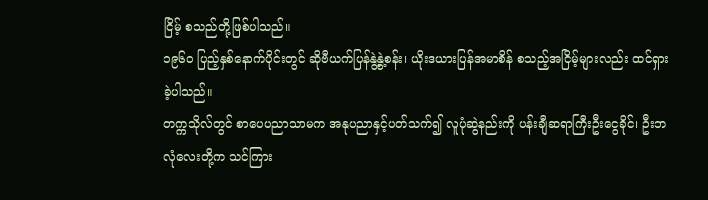ငြိမ့် စသည်တို့ဖြစ်ပါသည်။
၁၉၆၀ ပြည့်နှစ်နောက်ပိုင်းတွင် ဆိုဗီယက်ပြန်နွဲ့နွဲ့စန်း၊ ယိုးဒယားပြန်အမာစိန် စသည့်အငြိမ့်များလည်း ထင်ရှားခဲ့ပါသည်။
တက္ကသိုလ်တွင် စာပေပညာသာမက အနုပညာနှင့်ပတ်သက်၍ လူပုံဆွဲနည်းကို ပန်းချီဆရာကြီးဦးငွေခိုင်၊ ဦးဘလုံလေးတို့က သင်ကြား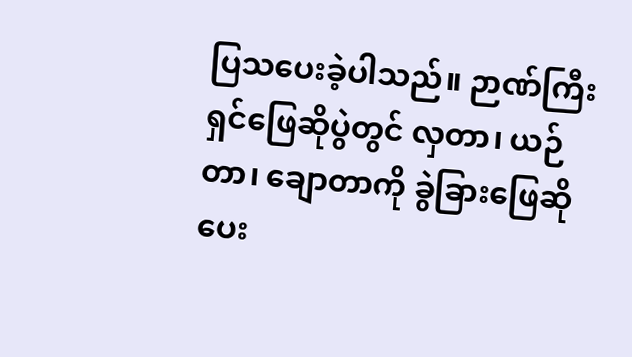ပြသပေးခဲ့ပါသည်။ ဉာဏ်ကြီးရှင်ဖြေဆိုပွဲတွင် လှတာ၊ ယဉ်တာ၊ ချောတာကို ခွဲခြားဖြေဆိုပေး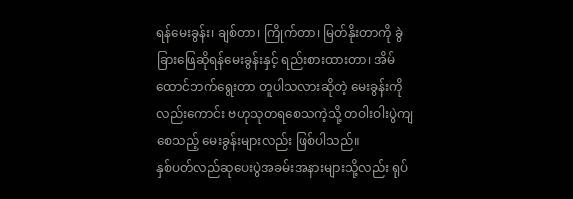ရန်မေးခွန်း၊ ချစ်တာ၊ ကြိုက်တာ၊ မြတ်နိုးတာကို ခွဲခြားဖြေဆိုရန်မေးခွန်းနှင့် ရည်းစားထားတာ၊ အိမ်ထောင်ဘက်ရွေးတာ တူပါသလားဆိုတဲ့ မေးခွန်းကိုလည်းကောင်း ဗဟုသုတရစေသကဲ့သို့ တဝါးဝါးပွဲကျစေသည့် မေးခွန်းများလည်း ဖြစ်ပါသည်။
နှစ်ပတ်လည်ဆုပေးပွဲအခမ်းအနားများသို့လည်း ရုပ်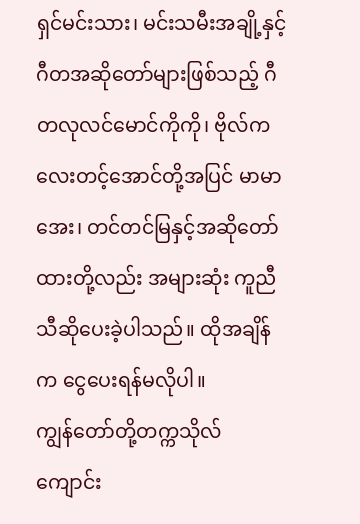ရှင်မင်းသား၊ မင်းသမီးအချို့နှင့် ဂီတအဆိုတော်များဖြစ်သည့် ဂီတလုလင်မောင်ကိုကို၊ ဗိုလ်ကလေးတင့်အောင်တို့အပြင် မာမာအေး၊ တင်တင်မြနှင့်အဆိုတော်ထားတို့လည်း အများဆုံး ကူညီသီဆိုပေးခဲ့ပါသည်။ ထိုအချိန်က ငွေပေးရန်မလိုပါ။
ကျွန်တော်တို့တက္ကသိုလ်ကျောင်း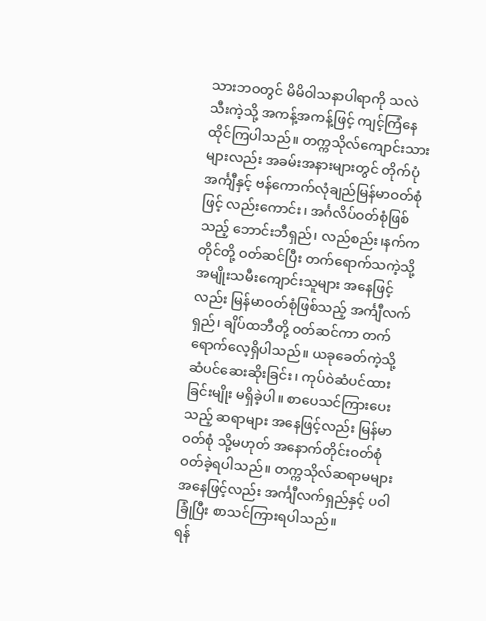သားဘဝတွင် မိမိဝါသနာပါရာကို သလဲသီးကဲ့သို့ အကန့်အကန့်ဖြင့် ကျင့်ကြံနေထိုင်ကြပါသည်။ တက္ကသိုလ်ကျောင်းသားများလည်း အခမ်းအနားများတွင် တိုက်ပုံအင်္ကျီနှင့် ဗန်ကောက်လုံချည်မြန်မာဝတ်စုံဖြင့် လည်းကောင်း၊ အင်္ဂလိပ်ဝတ်စုံဖြစ်သည့် ဘောင်းဘီရှည်၊ လည်စည်း၊နက်ကတိုင်တို့ ဝတ်ဆင်ပြီး တက်ရောက်သကဲ့သို့အမျိုးသမီးကျောင်းသူများ အနေဖြင့်လည်း မြန်မာဝတ်စုံဖြစ်သည့် အင်္ကျီလက်ရှည်၊ ချိပ်ထဘီတို့ ဝတ်ဆင်ကာ တက်ရောက်လေ့ရှိပါသည်။ ယခုခေတ်ကဲ့သို့ ဆံပင်ဆေးဆိုးခြင်း၊ ကုပ်ဝဲဆံပင်ထားခြင်းမျိုး မရှိခဲ့ပါ။ စာပေသင်ကြားပေးသည့် ဆရာများ အနေဖြင့်လည်း မြန်မာဝတ်စုံ သို့မဟုတ် အနောက်တိုင်းဝတ်စုံ ဝတ်ခဲ့ရပါသည်။ တက္ကသိုလ်ဆရာမများအနေဖြင့်လည်း အင်္ကျီလက်ရှည်နှင့် ပဝါခြုံပြီး စာသင်ကြားရပါသည်။
ရန်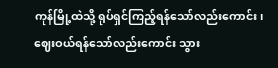ကုန်မြို့ထဲသို့ ရုပ်ရှင်ကြည့်ရန်သော်လည်းကောင်း၊ ဈေးဝယ်ရန်သော်လည်းကောင်း သွား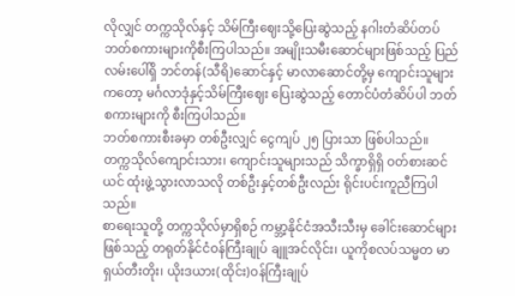လိုလျှင် တက္ကသိုလ်နှင့် သိမ်ကြီးဈေးသို့ပြေးဆွဲသည့် နဂါးတံဆိပ်တပ်ဘတ်စကားများကိုစီးကြပါသည်။ အမျိုးသမီးဆောင်များဖြစ်သည့် ပြည်လမ်းပေါ်ရှိ ဘင်တန်(သီရိ)ဆောင်နှင့် မာလာဆောင်တို့မှ ကျောင်းသူများကတော့ မင်္ဂလာဒုံနှင့်သိမ်ကြီးဈေး ပြေးဆွဲသည့် တောင်ပံတံဆိပ်ပါ ဘတ်စကားများကို စီးကြပါသည်။
ဘတ်စကားစီးခမှာ တစ်ဦးလျှင် ငွေကျပ် ၂၅ ပြားသာ ဖြစ်ပါသည်။
တက္ကသိုလ်ကျောင်းသား၊ ကျောင်းသူများသည် သိက္ခာရှိရှိ ဝတ်စားဆင်ယင် ထုံးဖွဲ့သွားလာသလို တစ်ဦးနှင့်တစ်ဦးလည်း ရိုင်းပင်းကူညီကြပါသည်။
စာရေးသူတို့ တက္ကသိုလ်မှာရှိစဉ် ကမ္ဘာ့နိုင်ငံအသီးသီးမှ ခေါင်းဆောင်များဖြစ်သည့် တရုတ်နိုင်ငံဝန်ကြီးချုပ် ချူအင်လိုင်း၊ ယူကိုစလပ်သမ္မတ မာရှယ်တီးတိုး၊ ယိုးဒယား(ထိုင်း)ဝန်ကြီးချုပ်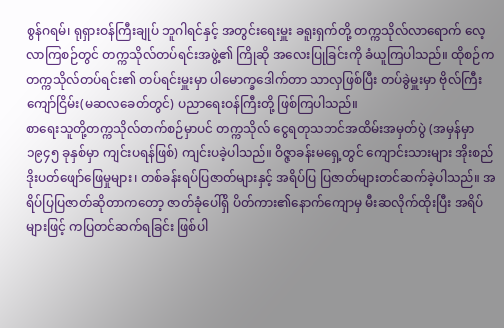စွန်ဂရမ်၊ ရုရှားဝန်ကြီးချုပ် ဘူဂါရင်နှင့် အတွင်းရေးမှူး ခရူးရှက်တို့ တက္ကသိုလ်လာရောက် လေ့လာကြစဉ်တွင် တက္ကသိုလ်တပ်ရင်းအဖွဲ့၏ ကြိုဆို အလေးပြုခြင်းကို ခံယူကြပါသည်။ ထိုစဉ်က တက္ကသိုလ်တပ်ရင်း၏ တပ်ရင်းမှူးမှာ ပါမောက္ခဒေါက်တာ သာလှဖြစ်ပြီး တပ်ခွဲမှူးမှာ ဗိုလ်ကြီးကျော်ငြိမ်း(မဆလခေတ်တွင်) ပညာရေးဝန်ကြီးတို့ ဖြစ်ကြပါသည်။
စာရေးသူတို့တက္ကသိုလ်တက်စဉ်မှာပင် တက္ကသိုလ် ငွေရတုသဘင်အထိမ်းအမှတ်ပွဲ (အမှန်မှာ ၁၉၄၅ ခုနှစ်မှာ ကျင်းပရန်ဖြစ်) ကျင်းပခဲ့ပါသည်။ ဝိဇ္ဇာခန်းမရှေ့တွင် ကျောင်းသားများ အိုးစည်ဒိုးပတ်ဖျော်ဖြေမှုများ၊ တစ်ခန်းရပ်ပြဇာတ်များနှင့် အရိပ်ပြ ပြဇာတ်များတင်ဆက်ခဲ့ပါသည်။ အရိပ်ပြပြဇာတ်ဆိုတာကတော့ ဇာတ်ခုံပေါ်ရှိ ပိတ်ကား၏နောက်ကျောမှ မီးဆလိုက်ထိုးပြီး အရိပ်များဖြင့် ကပြတင်ဆက်ရခြင်း ဖြစ်ပါ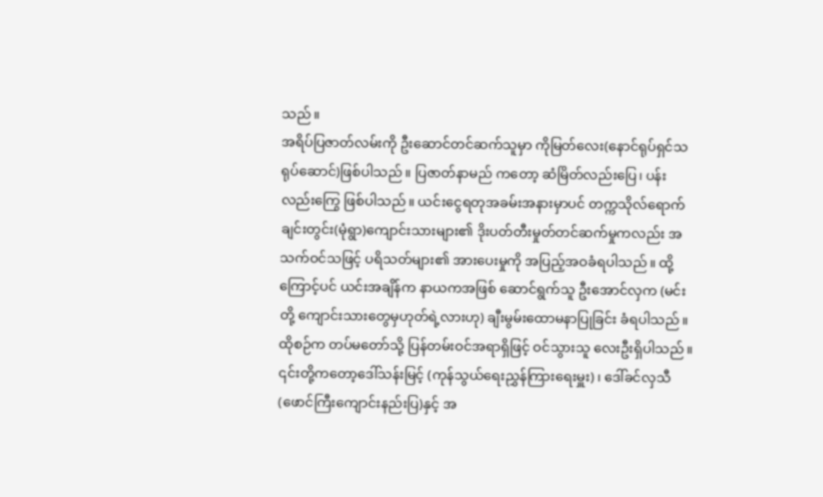သည်။
အရိပ်ပြဇာတ်လမ်းကို ဦးဆောင်တင်ဆက်သူမှာ ကိုမြတ်လေး(နောင်ရုပ်ရှင်သရုပ်ဆောင်)ဖြစ်ပါသည်။ ပြဇာတ်နာမည် ကတော့ ဆံမြိတ်လည်းပြေ၊ ပန်းလည်းကြွေ ဖြစ်ပါသည်။ ယင်းငွေရတုအခမ်းအနားမှာပင် တက္ကသိုလ်ရောက် ချင်းတွင်း(မုံရွာ)ကျောင်းသားများ၏ ဒိုးပတ်တီးမှုတ်တင်ဆက်မှုကလည်း အသက်ဝင်သဖြင့် ပရိသတ်များ၏ အားပေးမှုကို အပြည့်အဝခံရပါသည်။ ထို့ကြောင့်ပင် ယင်းအချိန်က နာယကအဖြစ် ဆောင်ရွက်သူ ဦးအောင်လှက (မင်းတို့ ကျောင်းသားတွေမှဟုတ်ရဲ့လားဟု) ချီးမွမ်းထောမနာပြုခြင်း ခံရပါသည်။
ထိုစဉ်က တပ်မတော်သို့ ပြန်တမ်းဝင်အရာရှိဖြင့် ဝင်သွားသူ လေးဦးရှိပါသည်။ ၎င်းတို့ကတော့ဒေါ်သန်းမြင့် (ကုန်သွယ်ရေးညွှန်ကြားရေးမှူး)၊ ဒေါ်ခင်လှသီ(ဖောင်ကြီးကျောင်းနည်းပြ)နှင့် အ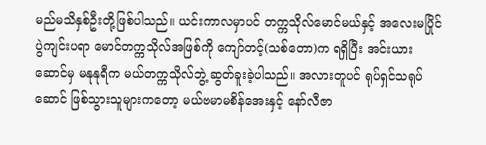မည်မသိနှစ်ဦးတို့ဖြစ်ပါသည်။ ယင်းကာလမှာပင် တက္ကသိုလ်မောင်မယ်နှင့် အလေးမပြိုင်ပွဲကျင်းပရာ မောင်တက္ကသိုလ်အဖြစ်ကို ကျော်တင့်(သစ်တော)က ရရှိပြီး အင်းယားဆောင်မှ မနုနုရီက မယ်တက္ကသိုလ်ဘွဲ့ ဆွတ်ခူးခဲ့ပါသည်။ အလားတူပင် ရုပ်ရှင်သရုပ်ဆောင် ဖြစ်သွားသူများကတော့ မယ်ဗမာမစိန်အေးနှင့် နော်လီဇာ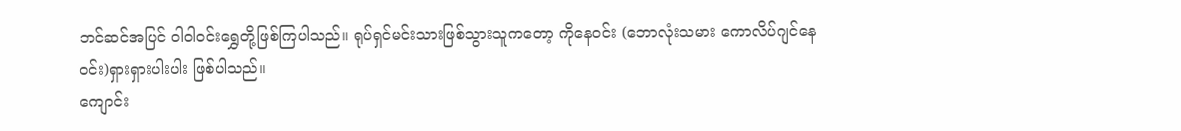ဘင်ဆင်အပြင် ဝါဝါ၀င်းရွှေတို့ဖြစ်ကြပါသည်။ ရုပ်ရှင်မင်းသားဖြစ်သွားသူကတော့ ကိုနေဝင်း (ဘောလုံးသမား ကောလိပ်ဂျင်နေဝင်း)ရှားရှားပါးပါး ဖြစ်ပါသည်။
ကျောင်း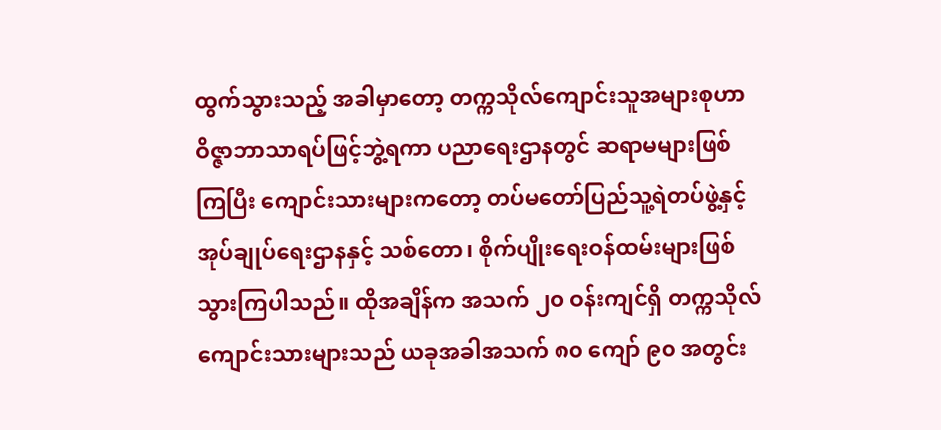ထွက်သွားသည့် အခါမှာတော့ တက္ကသိုလ်ကျောင်းသူအများစုဟာ ဝိဇ္ဇာဘာသာရပ်ဖြင့်ဘွဲ့ရကာ ပညာရေးဌာနတွင် ဆရာမများဖြစ်ကြပြီး ကျောင်းသားများကတော့ တပ်မတော်ပြည်သူ့ရဲတပ်ဖွဲ့နှင့် အုပ်ချုပ်ရေးဌာနနှင့် သစ်တော၊ စိုက်ပျိုးရေးဝန်ထမ်းများဖြစ်သွားကြပါသည်။ ထိုအချိန်က အသက် ၂၀ ဝန်းကျင်ရှိ တက္ကသိုလ်ကျောင်းသားများသည် ယခုအခါအသက် ၈၀ ကျော် ၉၀ အတွင်း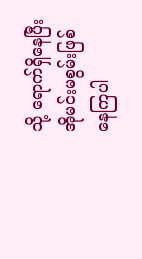သို့ ရောက်ရှိနေပြီး အိုမင်းမစွမ်းဖြစ်နေကြပါ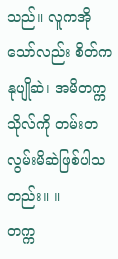သည်။ လူကအိုသော်လည်း စိတ်ကနုပျိုဆဲ၊ အမိတက္ကသိုလ်ကို တမ်းတလွမ်းမိဆဲဖြစ်ပါသတည်း။ ။
တက္က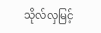သိုလ်လှမြင့်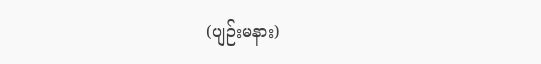(ပျဉ်းမနား)